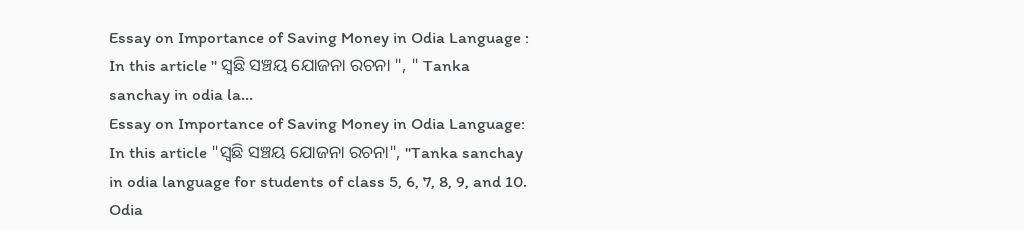Essay on Importance of Saving Money in Odia Language : In this article " ସ୍ଵଛି ସଞ୍ଚୟ ଯୋଜନା ରଚନା ", " Tanka sanchay in odia la...
Essay on Importance of Saving Money in Odia Language: In this article "ସ୍ଵଛି ସଞ୍ଚୟ ଯୋଜନା ରଚନା", "Tanka sanchay in odia language for students of class 5, 6, 7, 8, 9, and 10.
Odia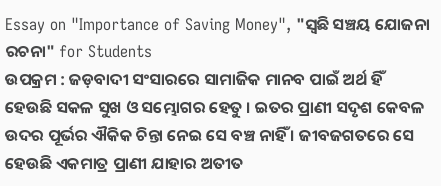Essay on "Importance of Saving Money", "ସ୍ଵଛି ସଞ୍ଚୟ ଯୋଜନା ରଚନା" for Students
ଉପକ୍ରମ : ଜଡ଼ବାଦୀ ସଂସାରରେ ସାମାଜିକ ମାନବ ପାଇଁ ଅର୍ଥ ହିଁ ହେଉଛି ସକଳ ସୁଖ ଓ ସମ୍ଭୋଗର ହେତୁ । ଇତର ପ୍ରାଣୀ ସଦୃଶ କେବଳ ଉଦର ପୂର୍ଭର ଐକିକ ଚିନ୍ତା ନେଇ ସେ ବଞ୍ଚ ନାହିଁ । ଜୀବଜଗତରେ ସେ ହେଉଛି ଏକମାତ୍ର ପ୍ରାଣୀ ଯାହାର ଅତୀତ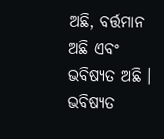ଅଛି, ବର୍ତ୍ତମାନ ଅଛି ଏବଂ ଭବିଷ୍ୟତ ଅଛି । ଭବିଷ୍ୟତ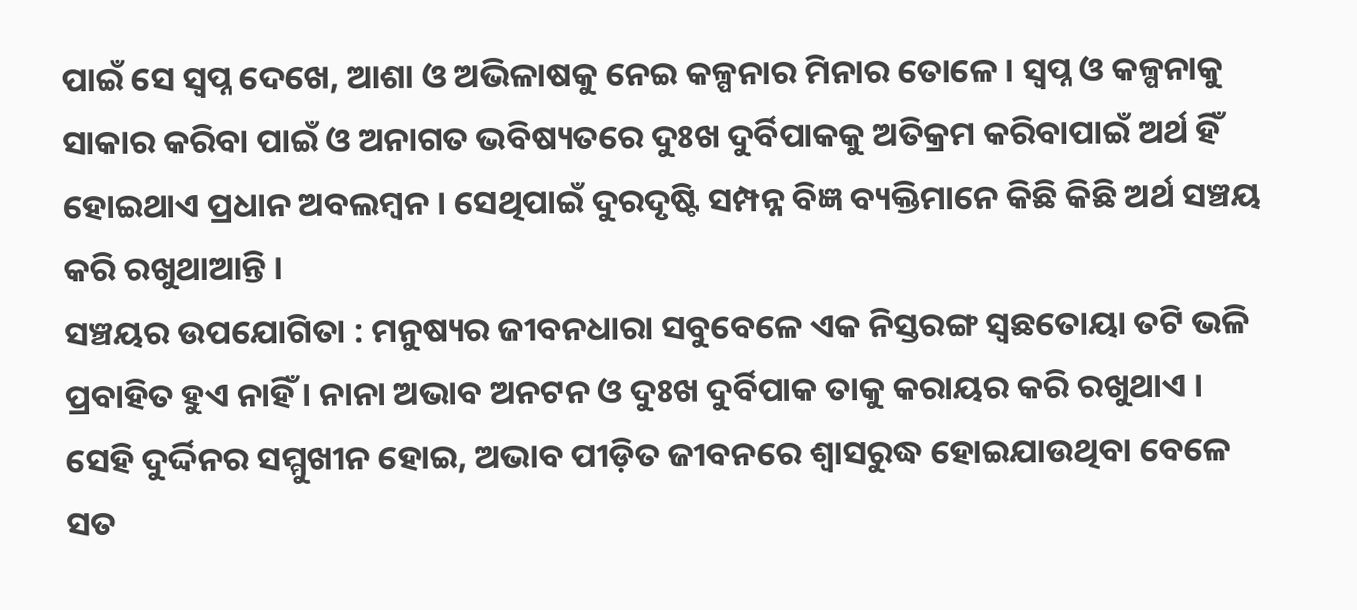ପାଇଁ ସେ ସ୍ଵପ୍ନ ଦେଖେ, ଆଶା ଓ ଅଭିଳାଷକୁ ନେଇ କଳ୍ପନାର ମିନାର ତୋଳେ । ସ୍ଵପ୍ନ ଓ କଳ୍ପନାକୁ ସାକାର କରିବା ପାଇଁ ଓ ଅନାଗତ ଭବିଷ୍ୟତରେ ଦୁଃଖ ଦୁର୍ବିପାକକୁ ଅତିକ୍ରମ କରିବାପାଇଁ ଅର୍ଥ ହିଁ ହୋଇଥାଏ ପ୍ରଧାନ ଅବଲମ୍ବନ । ସେଥିପାଇଁ ଦୁରଦୃଷ୍ଟି ସମ୍ପନ୍ନ ବିଜ୍ଞ ବ୍ୟକ୍ତିମାନେ କିଛି କିଛି ଅର୍ଥ ସଞ୍ଚୟ କରି ରଖୁଥାଆନ୍ତି ।
ସଞ୍ଚୟର ଉପଯୋଗିତା : ମନୁଷ୍ୟର ଜୀବନଧାରା ସବୁବେଳେ ଏକ ନିସ୍ତରଙ୍ଗ ସ୍ଵଛତୋୟା ତଟି ଭଳି ପ୍ରବାହିତ ହୁଏ ନାହିଁ । ନାନା ଅଭାବ ଅନଟନ ଓ ଦୁଃଖ ଦୁର୍ବିପାକ ତାକୁ କରାୟର କରି ରଖୁଥାଏ । ସେହି ଦୁର୍ଦ୍ଦିନର ସମ୍ମୁଖୀନ ହୋଇ, ଅଭାବ ପୀଡ଼ିତ ଜୀବନରେ ଶ୍ବାସରୁଦ୍ଧ ହୋଇଯାଉଥିବା ବେଳେ ସତ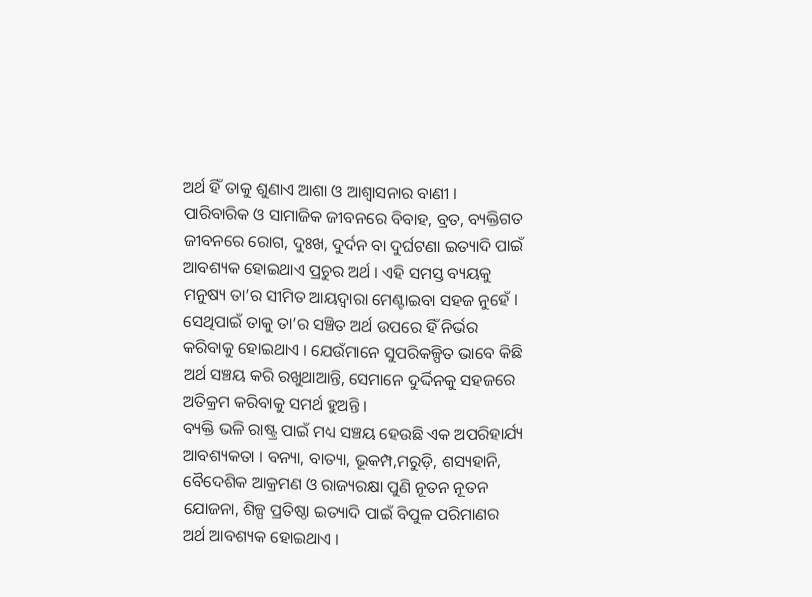ଅର୍ଥ ହିଁ ତାକୁ ଶୁଣାଏ ଆଶା ଓ ଆଶ୍ବାସନାର ବାଣୀ । ପାରିବାରିକ ଓ ସାମାଜିକ ଜୀବନରେ ବିବାହ, ବ୍ରତ, ବ୍ୟକ୍ତିଗତ ଜୀବନରେ ରୋଗ, ଦୁଃଖ, ଦୁର୍ଦନ ବା ଦୁର୍ଘଟଣା ଇତ୍ୟାଦି ପାଇଁ ଆବଶ୍ୟକ ହୋଇଥାଏ ପ୍ରଚୁର ଅର୍ଥ । ଏହି ସମସ୍ତ ବ୍ୟୟକୁ ମନୁଷ୍ୟ ତା’ର ସୀମିତ ଆୟଦ୍ଵାରା ମେଣ୍ଟାଇବା ସହଜ ନୁହେଁ । ସେଥିପାଇଁ ତାକୁ ତା’ର ସଞ୍ଚିତ ଅର୍ଥ ଉପରେ ହିଁ ନିର୍ଭର କରିବାକୁ ହୋଇଥାଏ । ଯେଉଁମାନେ ସୁପରିକଳ୍ପିତ ଭାବେ କିଛି ଅର୍ଥ ସଞ୍ଚୟ କରି ରଖୁଥାଆନ୍ତି, ସେମାନେ ଦୁର୍ଦ୍ଦିନକୁ ସହଜରେ ଅତିକ୍ରମ କରିବାକୁ ସମର୍ଥ ହୁଅନ୍ତି ।
ବ୍ୟକ୍ତି ଭଳି ରାଷ୍ଟ୍ର ପାଇଁ ମଧ୍ୟ ସଞ୍ଚୟ ହେଉଛି ଏକ ଅପରିହାର୍ଯ୍ୟ ଆବଶ୍ୟକତା । ବନ୍ୟା, ବାତ୍ୟା, ଭୂକମ୍ପ,ମରୁଡ଼ି, ଶସ୍ୟହାନି, ବୈଦେଶିକ ଆକ୍ରମଣ ଓ ରାଜ୍ୟରକ୍ଷା ପୁଣି ନୂତନ ନୂତନ ଯୋଜନା, ଶିଳ୍ପ ପ୍ରତିଷ୍ଠା ଇତ୍ୟାଦି ପାଇଁ ବିପୁଳ ପରିମାଣର ଅର୍ଥ ଆବଶ୍ୟକ ହୋଇଥାଏ ।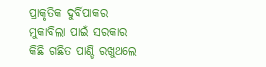ପ୍ରାକୃତିକ ଦୁର୍ବିପାକର ମୁକାବିଲା ପାଇଁ ସରକାର କିଛି ଗଛିତ ପାଣ୍ଡି ରଖୁଥଲେ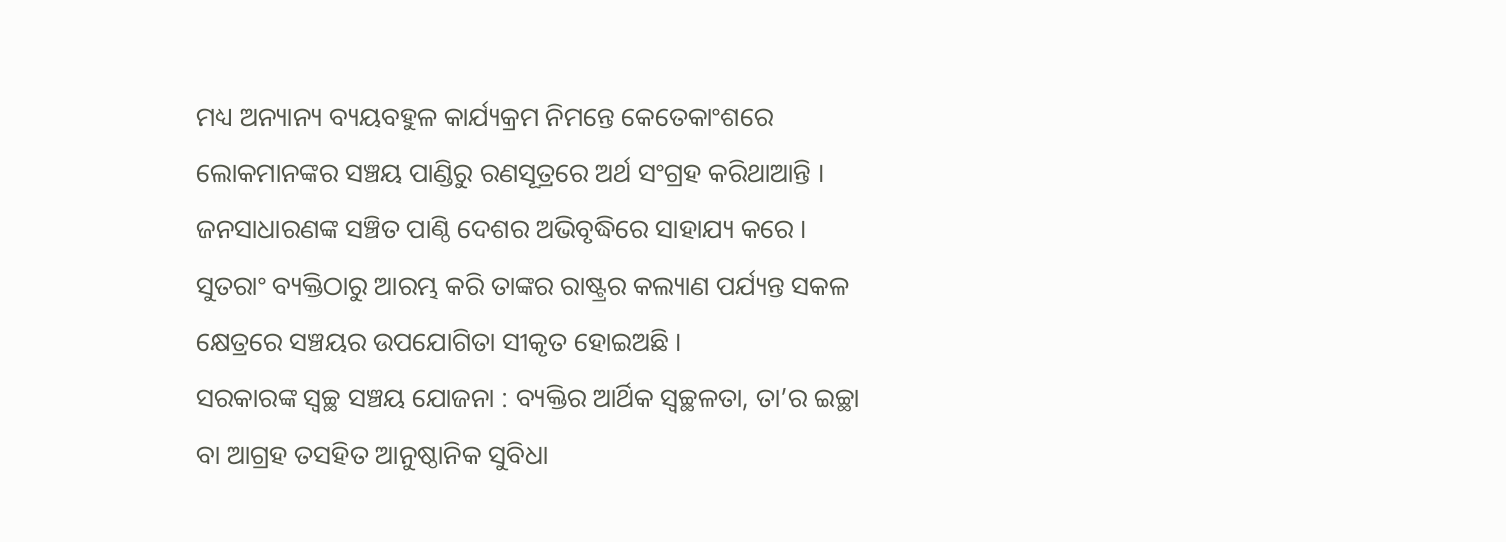ମଧ୍ୟ ଅନ୍ୟାନ୍ୟ ବ୍ୟୟବହୁଳ କାର୍ଯ୍ୟକ୍ରମ ନିମନ୍ତେ କେତେକାଂଶରେ ଲୋକମାନଙ୍କର ସଞ୍ଚୟ ପାଣ୍ଡିରୁ ରଣସୂତ୍ରରେ ଅର୍ଥ ସଂଗ୍ରହ କରିଥାଆନ୍ତି । ଜନସାଧାରଣଙ୍କ ସଞ୍ଚିତ ପାଣ୍ଠି ଦେଶର ଅଭିବୃଦ୍ଧିରେ ସାହାଯ୍ୟ କରେ । ସୁତରାଂ ବ୍ୟକ୍ତିଠାରୁ ଆରମ୍ଭ କରି ତାଙ୍କର ରାଷ୍ଟ୍ରର କଲ୍ୟାଣ ପର୍ଯ୍ୟନ୍ତ ସକଳ କ୍ଷେତ୍ରରେ ସଞ୍ଚୟର ଉପଯୋଗିତା ସୀକୃତ ହୋଇଅଛି ।
ସରକାରଙ୍କ ସ୍ଵଚ୍ଛ ସଞ୍ଚୟ ଯୋଜନା : ବ୍ୟକ୍ତିର ଆର୍ଥିକ ସ୍ବଚ୍ଛଳତା, ତା’ର ଇଚ୍ଛା ବା ଆଗ୍ରହ ତସହିତ ଆନୁଷ୍ଠାନିକ ସୁବିଧା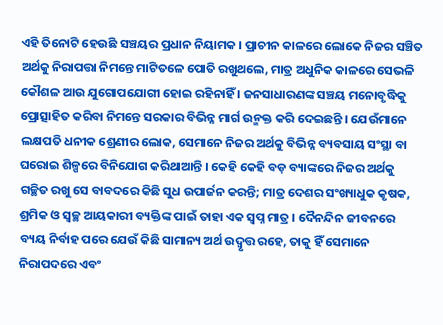ଏହି ତିନୋଟି ହେଉଛି ସଞ୍ଚୟର ପ୍ରଧାନ ନିୟାମକ । ପ୍ରାଚୀନ କାଳରେ ଲୋକେ ନିଜର ସଞ୍ଚିତ ଅର୍ଥକୁ ନିରାପତ୍ତା ନିମନ୍ତେ ମାଟିତଳେ ପୋତି ରଖୁଥଲେ, ମାତ୍ର ଅଧୁନିକ କାଳରେ ସେଭଳି କୌଶଳ ଆଉ ଯୁଗୋପଯୋଗୀ ହୋଇ ରହିନାହିଁ । ଜନସାଧାରଣଙ୍କ ସଞ୍ଚୟ ମନୋବୃଦ୍ଧିକୁ ପ୍ରୋତ୍ସାହିତ କରିବା ନିମନ୍ତେ ସରକାର ବିଭିନ୍ନ ମାର୍ଗ ଉନ୍ମକ୍ତ କରି ଦେଇଛନ୍ତି । ଯେଉଁମାନେ ଲକ୍ଷପତି ଧନୀକ ଶ୍ରେଣୀର ଲୋକ, ସେମାନେ ନିଜର ଅର୍ଥକୁ ବିଭିନ୍ନ ବ୍ୟବସାୟ ସଂସ୍ଥା ବା ଘରୋଇ ଶିଳ୍ପରେ ବିନିଯୋଗ କରିଥାଆନ୍ତି । କେହି କେହି ବଡ଼ ବ୍ୟାଙ୍କରେ ନିଜର ଅର୍ଥକୁ ଗଚ୍ଛିତ ରଖୁ ସେ ବାବଦରେ କିଛି ସୁଧ ଉପାର୍ଜନ କରନ୍ତି; ମାତ୍ର ଦେଶର ସଂଖ୍ୟାଧୁକ କୃଷକ, ଶ୍ରମିକ ଓ ସ୍ଵଚ୍ଛ ଆୟକାରୀ ବ୍ୟକ୍ତିଙ୍କ ପାଇଁ ତାହା ଏକ ସ୍ଵପ୍ନ ମାତ୍ର । ଦୈନନ୍ଦିନ ଜୀବନରେ ବ୍ୟୟ ନିର୍ବାହ ପରେ ଯେଉଁ କିଛି ସାମାନ୍ୟ ଅର୍ଥ ଉଦ୍ବୃତ୍ତ ରହେ, ତାକୁ ହିଁ ସେମାନେ ନିରାପଦରେ ଏବଂ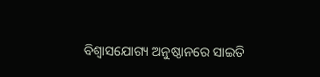ବିଶ୍ଵାସଯୋଗ୍ୟ ଅନୁଷ୍ଠାନରେ ସାଇତି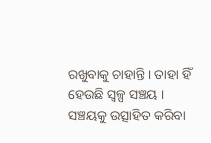ରଖୁବାକୁ ଚାହାନ୍ତି । ତାହା ହିଁ ହେଉଛି ସ୍ୱଳ୍ପ ସଞ୍ଚୟ । ସଞ୍ଚୟକୁ ଉତ୍ସାହିତ କରିବା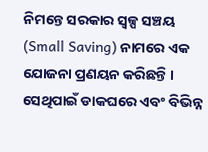ନିମନ୍ତେ ସରକାର ସ୍ୱଳ୍ପ ସଞ୍ଚୟ (Small Saving) ନାମରେ ଏକ ଯୋଜନା ପ୍ରଣୟନ କରିଛନ୍ତି । ସେଥିପାଇଁ ଡାକଘରେ ଏବଂ ବିଭିନ୍ନ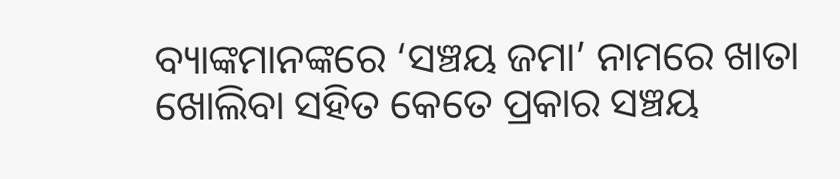ବ୍ୟାଙ୍କମାନଙ୍କରେ ‘ସଞ୍ଚୟ ଜମା’ ନାମରେ ଖାତା ଖୋଲିବା ସହିତ କେତେ ପ୍ରକାର ସଞ୍ଚୟ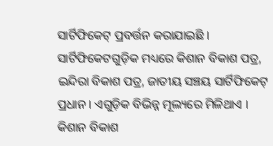ସାର୍ଟିଫିକେଟ୍ ପ୍ରବର୍ତ୍ତନ କରାଯାଇଛି ।
ସାର୍ଟିଫିକେଟଗୁଡ଼ିକ ମଧ୍ୟରେ କିଶାନ ବିକାଶ ପତ୍ର, ଇନ୍ଦିରା ବିକାଶ ପତ୍ର, ଜାତୀୟ ସଞ୍ଚୟ ସାର୍ଟିଫିକେଟ୍ ପ୍ରଧାନ । ଏଗୁଡ଼ିକ ବିଭିନ୍ନ ମୂଲ୍ୟରେ ମିଳିଥାଏ । କିଶାନ ବିକାଶ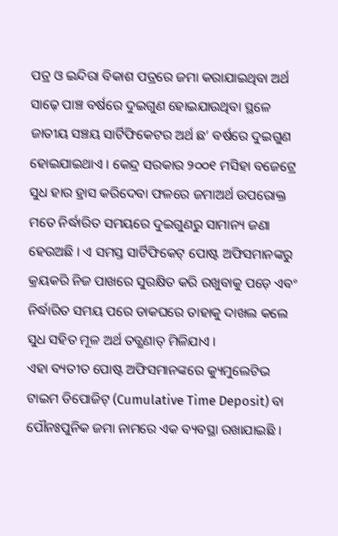ପତ୍ର ଓ ଇନ୍ଦିରା ବିକାଶ ପତ୍ରରେ ଜମା କରାଯାଇଥିବା ଅର୍ଥ ସାଢ଼େ ପାଞ୍ଚ ବର୍ଷରେ ଦୁଇଗୁଣ ହୋଇଯାଉଥିବା ସ୍ଥଳେ ଜାତୀୟ ସଞ୍ଚୟ ସାର୍ଟିଫିକେଟର ଅର୍ଥ ଛ’ ବର୍ଷରେ ଦୁଇଗୁଣ ହୋଇଯାଇଥାଏ । କେନ୍ଦ୍ର ସରକାର ୨୦୦୧ ମସିହା ବଜେଟ୍ରେ ସୁଧ ହାର ହ୍ରାସ କରିଦେବା ଫଳରେ ଜମାଅର୍ଥ ଉପରୋକ୍ତ ମତେ ନିର୍ଦ୍ଧାରିତ ସମୟରେ ଦୁଇଗୁଣରୁ ସାମାନ୍ୟ ଜଣା ହେଉଅଛି । ଏ ସମସ୍ତ ସାର୍ଟିଫିକେଟ୍ ପୋଷ୍ଟ ଅଫିସମାନଙ୍କରୁ କ୍ରୟକରି ନିଜ ପାଖରେ ସୁରକ୍ଷିତ କରି ରଖୁବାକୁ ପଡ଼େ ଏବଂ ନିର୍ଦ୍ଧାରିତ ସମୟ ପରେ ଡାକଘରେ ତାହାକୁ ଦାଖଲ କଲେ ସୁଧ ସହିତ ମୂଳ ଅର୍ଥ ତତ୍କ୍ଷଣାତ୍ ମିଳିଯାଏ ।
ଏହା ବ୍ୟତୀତ ପୋଷ୍ଟ ଅଫିସମାନଙ୍କରେ କ୍ୟୁମୁଲେଟିଭ ଟାଇମ ଡିପୋଜିଟ୍ (Cumulative Time Deposit) ବା ପୌନଃପୁନିକ ଜମା ନାମରେ ଏକ ବ୍ୟବସ୍ଥା ରଖାଯାଇଛି ।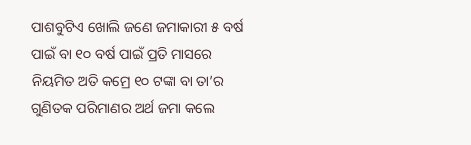ପାଶବୁଟିଏ ଖୋଲି ଜଣେ ଜମାକାରୀ ୫ ବର୍ଷ ପାଇଁ ବା ୧୦ ବର୍ଷ ପାଇଁ ପ୍ରତି ମାସରେ ନିୟମିତ ଅତି କମ୍ରେ ୧୦ ଟଙ୍କା ବା ତା’ର ଗୁଣିତକ ପରିମାଣର ଅର୍ଥ ଜମା କଲେ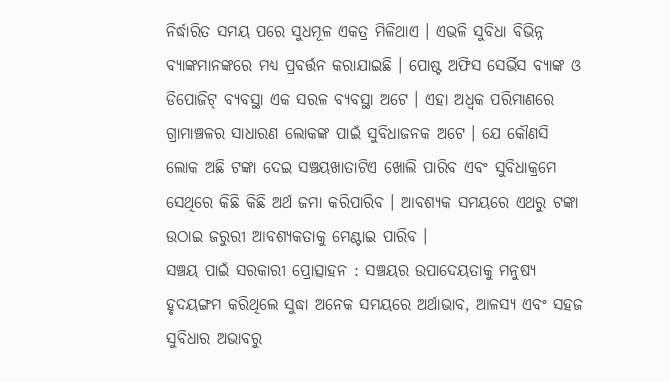ନିର୍ଦ୍ଧାରିତ ସମୟ ପରେ ସୁଧମୂଳ ଏକତ୍ର ମିଳିଥାଏ । ଏଭଳି ସୁବିଧା ବିଭିନ୍ନ ବ୍ୟାଙ୍କମାନଙ୍କରେ ମଧ୍ୟ ପ୍ରବର୍ତ୍ତନ କରାଯାଇଛି । ପୋଷ୍ଟ ଅଫିସ ସେର୍ଭିସ ବ୍ୟାଙ୍କ ଓ ଡିପୋଜିଟ୍ ବ୍ୟବସ୍ଥା ଏକ ସରଳ ବ୍ୟବସ୍ଥା ଅଟେ । ଏହା ଅଧ୍ବକ ପରିମାଣରେ ଗ୍ରାମାଞ୍ଚଳର ସାଧାରଣ ଲୋକଙ୍କ ପାଇଁ ସୁବିଧାଜନକ ଅଟେ । ଯେ କୌଣସି ଲୋକ ଅଛି ଟଙ୍କା ଦେଇ ସଞ୍ଚୟଖାତାଟିଏ ଖୋଲି ପାରିବ ଏବଂ ସୁବିଧାକ୍ରମେ ସେଥିରେ କିଛି କିଛି ଅର୍ଥ ଜମା କରିପାରିବ । ଆବଶ୍ୟକ ସମୟରେ ଏଥରୁ ଟଙ୍କା ଉଠାଇ ଜରୁରୀ ଆବଶ୍ୟକତାକୁ ମେଣ୍ଟାଇ ପାରିବ ।
ସଞ୍ଚୟ ପାଇଁ ସରକାରୀ ପ୍ରୋତ୍ସାହନ : ସଞ୍ଚୟର ଉପାଦେୟତାକୁ ମନୁଷ୍ୟ ହୃଦୟଙ୍ଗମ କରିଥିଲେ ସୁଦ୍ଧା ଅନେକ ସମୟରେ ଅର୍ଥାଭାବ, ଆଳସ୍ୟ ଏବଂ ସହଜ ସୁବିଧାର ଅଭାବରୁ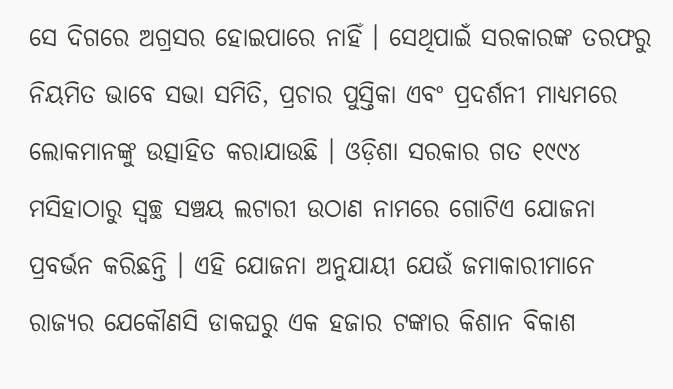ସେ ଦିଗରେ ଅଗ୍ରସର ହୋଇପାରେ ନାହିଁ । ସେଥିପାଇଁ ସରକାରଙ୍କ ତରଫରୁ ନିୟମିତ ଭାବେ ସଭା ସମିତି, ପ୍ରଚାର ପୁସ୍ତିକା ଏବଂ ପ୍ରଦର୍ଶନୀ ମାଧ୍ୟମରେ ଲୋକମାନଙ୍କୁ ଉତ୍ସାହିତ କରାଯାଉଛି । ଓଡ଼ିଶା ସରକାର ଗତ ୧୯୯୪ ମସିହାଠାରୁ ସ୍ଵଚ୍ଛ ସଞ୍ଚୟ ଲଟାରୀ ଉଠାଣ ନାମରେ ଗୋଟିଏ ଯୋଜନା ପ୍ରବର୍ଭନ କରିଛନ୍ତି । ଏହି ଯୋଜନା ଅନୁଯାୟୀ ଯେଉଁ ଜମାକାରୀମାନେ ରାଜ୍ୟର ଯେକୌଣସି ଡାକଘରୁ ଏକ ହଜାର ଟଙ୍କାର କିଶାନ ବିକାଶ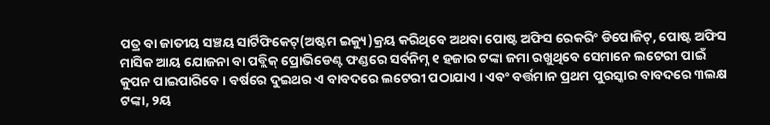ପତ୍ର ବା ଜାତୀୟ ସଞ୍ଚୟ ସାର୍ଟିଫିକେଟ୍(ଅଷ୍ଟମ ଇକ୍ୟୁ)କ୍ରୟ କରିଥିବେ ଅଥବା ପୋଷ୍ଟ ଅଫିସ ରେକରିଂ ଡିପୋଜିଟ୍, ପୋଷ୍ଟ ଅଫିସ ମାସିକ ଆୟ ଯୋଜନା ବା ପବ୍ଲିକ୍ ପ୍ରୋଭିଡେଣ୍ଟ ଫଣ୍ଡରେ ସର୍ବନିମ୍ନ ୧ ହଜାର ଟଙ୍କା ଜମା ରଖୁଥିବେ ସେମାନେ ଲଟେରୀ ପାଇଁ କୁପନ ପାଇପାରିବେ । ବର୍ଷରେ ଦୁଇଥର ଏ ବାବଦରେ ଲଟେରୀ ପଠାଯାଏ । ଏବଂ ବର୍ତ୍ତମାନ ପ୍ରଥମ ପୁରସ୍କାର ବାବଦରେ ୩ଲକ୍ଷ ଟଙ୍କା, ୨ୟ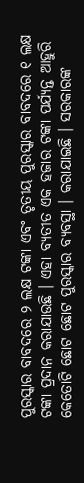ପୁରସ୍କାର ବାବଦରେ ୨ ଲକ୍ଷ ଟଙ୍କା ଏବଂ ତୃତୀୟ ପୁରସ୍କାର ବାବଦରେ ୧ ଲକ୍ଷ ଟଙ୍କା ପ୍ରଦାନ କରାଯାଉଛି । ଏହା ବ୍ୟତୀତ ଏକ ହଜାର ଟଙ୍କା ପର୍ଯ୍ୟନ୍ତ ଆହୁରି କେତୋଟି ଛୋଟ ଛୋଟ ପୁରସ୍କାର ବ୍ୟବସ୍ଥା । କରାଯାଇଛି । ସରକାରଙ୍କ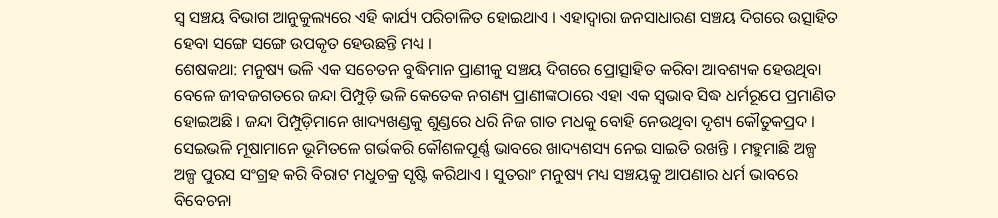ସ୍ଵ ସଞ୍ଚୟ ବିଭାଗ ଆନୁକୁଲ୍ୟରେ ଏହି କାର୍ଯ୍ୟ ପରିଚାଳିତ ହୋଇଥାଏ । ଏହାଦ୍ଵାରା ଜନସାଧାରଣ ସଞ୍ଚୟ ଦିଗରେ ଉତ୍ସାହିତ ହେବା ସଙ୍ଗେ ସଙ୍ଗେ ଉପକୃତ ହେଉଛନ୍ତି ମଧ୍ୟ ।
ଶେଷକଥା: ମନୁଷ୍ୟ ଭଳି ଏକ ସଚେତନ ବୁଦ୍ଧିମାନ ପ୍ରାଣୀକୁ ସଞ୍ଚୟ ଦିଗରେ ପ୍ରୋତ୍ସାହିତ କରିବା ଆବଶ୍ୟକ ହେଉଥିବା ବେଳେ ଜୀବଜଗତରେ ଜନ୍ଦା ପିମ୍ପୁଡ଼ି ଭଳି କେତେକ ନଗଣ୍ୟ ପ୍ରାଣୀଙ୍କଠାରେ ଏହା ଏକ ସ୍ଵଭାବ ସିଦ୍ଧ ଧର୍ମରୂପେ ପ୍ରମାଣିତ ହୋଇଅଛି । ଜନ୍ଦା ପିମ୍ପୁଡ଼ିମାନେ ଖାଦ୍ୟଖଣ୍ଡକୁ ଶୁଣ୍ଡରେ ଧରି ନିଜ ଗାତ ମଧକୁ ବୋହି ନେଉଥିବା ଦୃଶ୍ୟ କୌତୁକପ୍ରଦ । ସେଇଭଳି ମୂଷାମାନେ ଭୂମିତଳେ ଗର୍ଭକରି କୌଶଳପୂର୍ଣ୍ଣ ଭାବରେ ଖାଦ୍ୟଶସ୍ୟ ନେଇ ସାଇତି ରଖନ୍ତି । ମହୁମାଛି ଅଳ୍ପ ଅଳ୍ପ ପୁରସ ସଂଗ୍ରହ କରି ବିରାଟ ମଧୁଚକ୍ର ସୃଷ୍ଟି କରିଥାଏ । ସୁତରାଂ ମନୁଷ୍ୟ ମଧ୍ୟ ସଞ୍ଚୟକୁ ଆପଣାର ଧର୍ମ ଭାବରେ ବିବେଚନା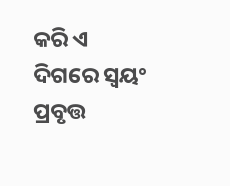କରି ଏ ଦିଗରେ ସ୍ବୟଂ ପ୍ରବୃତ୍ତ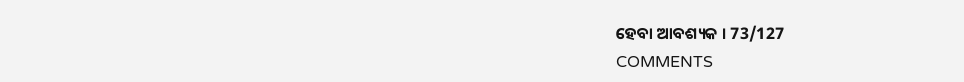ହେବା ଆବଶ୍ୟକ । 73/127
COMMENTS